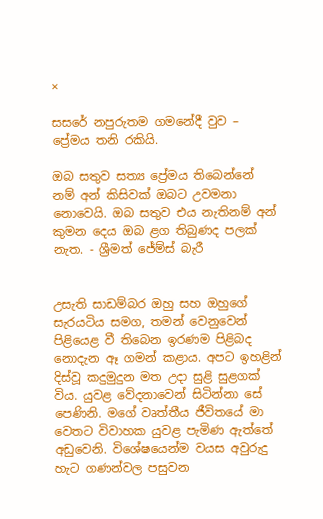×

සසරේ නපුරුතම ගමනේදී වුව – ප්‍රේමය තනි රකියි.

ඔබ සතුව සත්‍ය ‍ප්‍රේමය තිබෙන්නේ නම් අන් කිසිවක් ඔබට උවමනා නොවෙයි. ඔබ සතුව එය නැතිනම් අන් කුමන දෙය ඔබ ළග තිබුණද පලක් නැත. - ශ්‍රීමත් ජේම්ස් බැරී


උසැති සාඩම්බර ඔහු සහ ඔහුගේ සැරයටිය සමග, තමන් වෙනුවෙන් පිළියෙළ වී තිබෙන ඉරණම පිළිබද නොදැන ඈ ගමන් කළාය. අපට ඉහළින් දිස්වූ කදුමුදුන මත උදා සුළි සුළගක් විය. යුවළ වේදනාවෙන් සිටින්නා සේ පෙණිනි. මගේ වෘත්තීය ජීවිතයේ මා වෙතට විවාහක යුවළ පැමිණ ඇත්තේ අඩුවෙනි. විශේෂයෙන්ම වයස අවුරුදු හැට ගණන්වල පසුවන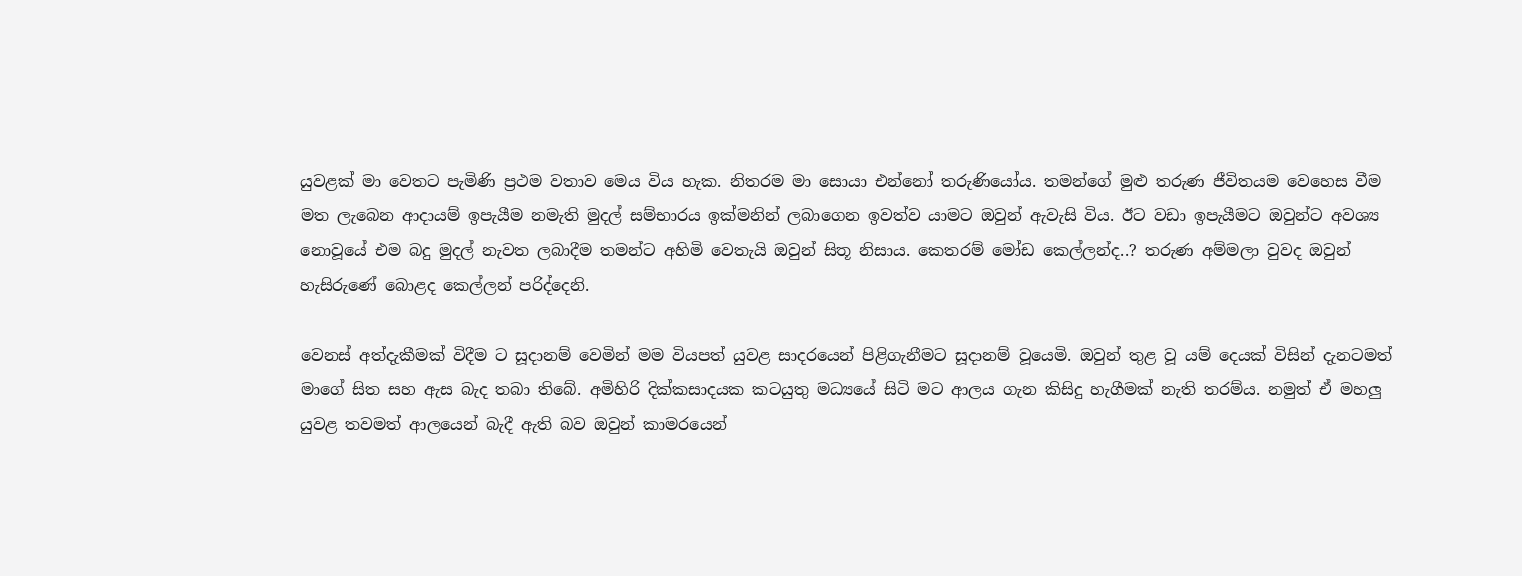යුවළක් මා වෙතට පැමිණි ප්‍රථම වතාව මෙය විය හැක. නිතරම මා සොයා එන්නෝ තරුණියෝය. තමන්ගේ මුළු තරුණ ජීවිතයම වෙහෙස වීම මත ලැබෙන ආදායම් ඉපැයීම නමැති මුදල් සම්භාරය ඉක්මනින් ලබාගෙන ඉවත්ව යාමට ඔවුන් ඇවැසි විය. ඊට වඩා ඉපැයීමට ඔවුන්ට අවශ්‍ය නොවූයේ එම බදු මුදල් නැවත ලබාදීම තමන්ට අහිමි වෙතැයි ඔවුන් සිතූ නිසාය. කෙතරම් මෝඩ කෙල්ලන්ද..? තරුණ අම්මලා වුවද ඔවුන් හැසිරුණේ බොළද කෙල්ලන් පරිද්දෙනි.

වෙනස් අත්දැකීමක් විදීම ට සූදානම් වෙමින් මම වියපත් යුවළ සාදරයෙන් පිළිගැනීමට සූදානම් ‍‍වූයෙමි. ඔවුන් තුළ වූ යම් දෙයක් විසින් දැනටමත් මා‍ගේ සිත සහ ඇස බැද තබා තිබේ. අමිහිරි දික්කසාදයක කටයුතු මධ්‍යයේ සිටි මට ආලය ගැන කිසිදු හැගීමක් නැති තරම්ය. නමුත් ඒ මහලු යුවළ තවමත් ආලයෙන් බැදී ඇති බව ඔවුන් කාමරයෙන්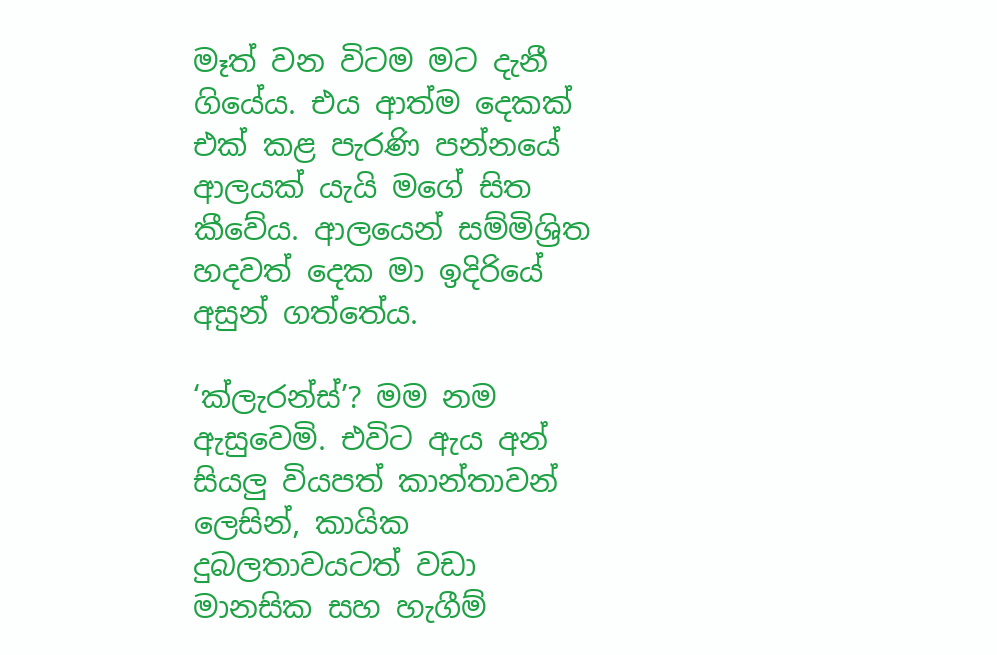මෑත් වන විටම මට දැනී ගියේය. එය ආත්ම දෙකක් එක් කළ පැරණි පන්නයේ ආලයක් යැයි මගේ සිත කීවේය. ආලයෙන් සම්මිශ්‍රිත හදවත් දෙක මා ඉදිරියේ අසුන් ගත්තේය.

‘ක්ලැරන්ස්’? මම නම ඇසුවෙමි. එවිට ඇය අන් සියලු වියපත් කාන්තාවන් ලෙසින්, කායික දුබලතාවයටත් වඩා මානසික සහ හැගීම්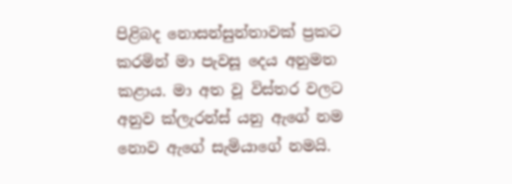පිළිබද ‍නොසන්සුන්තාවක් ප්‍රකට කරමින් මා පැවසූ දෙය අනුමත කළාය. මා අත වූ විස්තර වලට අනුව ක්ලැරන්ස් යනු ඇගේ නම නොව ඇගේ සැමියාගේ නමයි.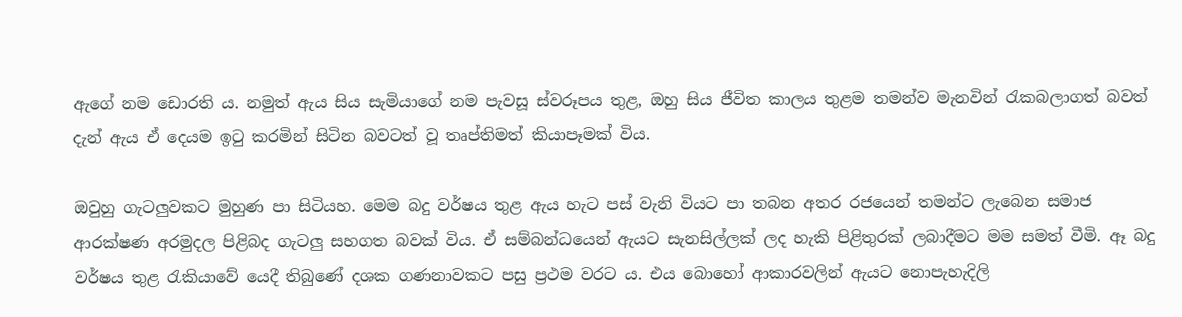ඇ‍ගේ නම ඩොරති ය. නමුත් ඇය සිය සැමියාගේ නම පැවසූ ස්වරූපය තුළ, ඔහු සිය ජීවිත කාලය තුළම තමන්ව මැනවින් රැකබලාගත් බවත් දැන් ඇය ඒ දෙයම ඉටු කරමින් සිටින බවටත් වූ තෘප්තිමත් කියාපෑමක් විය.

ඔවුහු ගැටලුවකට මුහුණ පා සිටියහ. මෙම බදු වර්ෂය තුළ ඇය හැට පස් වැනි වියට පා තබන අතර රජයෙන් තමන්ට ලැබෙන සමාජ ආරක්ෂණ අරමුදල පිළිබද ගැටලු සහගත බවක් විය. ඒ සම්බන්ධයෙන් ඇයට සැනසිල්ලක් ලද හැකි පිළිතුරක් ලබාදීමට මම සමත් වීමි. ඈ බදු වර්ෂය තුළ රැකියාවේ යෙදී තිබුණේ දශක ගණනාවකට පසු ප්‍රථම වරට ය. එය බොහෝ ආකාරවලින් ඇයට නොපැහැදිලි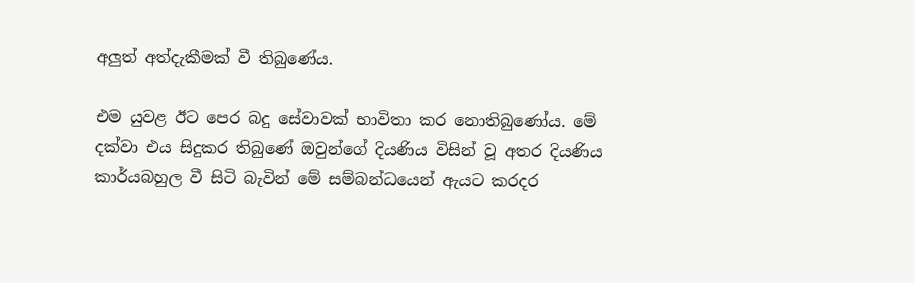අලුත් අත්දැකීමක් වී තිබුණේය.

එම යුවළ ඊට පෙර බදු සේවාවක් භාවිතා කර නොතිබුණෝය. මේ දක්වා එය සිදුකර තිබුණේ ඔවුන්ගේ දියණිය විසින් වූ අතර දියණිය කාර්යබහුල වී සිටි බැවින් මේ සම්බන්ධයෙන් ඇයට කරදර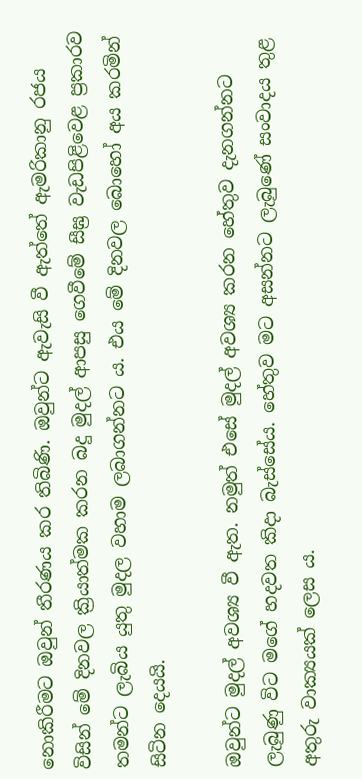නොකිරීමට ඔවුන් තීරණය කර තිබිණි. ඔවුන්ට ඇවැසි වී ඇත්තේ ඇමරිකානු රජය විසින් මේ දිනවල ක්‍රියාත්මක කරන බදු මුදල් ආපසු ගෙවීමේ සීඝ්‍ර වැඩපිළිවෙළ ප්‍රකාරව තමන්ට ලැබිය යුතු මුදල වහාම ලබාගන්නට ය. එය ‍මේ දිනවල බොහෝ අය කරමින් සිටින දෙයයි.

ඔවුන්ට මුදල් අවශ්‍ය වී ඇත. නමුත් එසේ මුදල් අවශ්‍ය කරන හේතුව දැනගන්නට ලැබුණු විට මගේ හදවත කිදා බැස්සේය. හේතුව මට අසන්නට ලැබුණේ සංවාදය තුළ අතුරු වාක්‍යයක් ලෙස ය.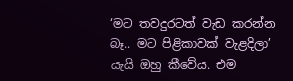‘මට තවදුරටත් වැඩ කරන්න බෑ.. මට පිළිකාවක් වැළදිලා’ යැයි ඔහු කීවේය. එම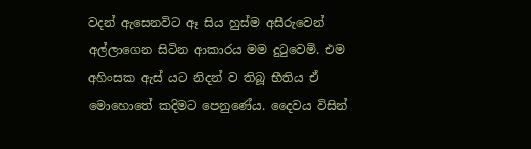වදන් ඇසෙනවිට ඈ සිය හුස්ම අසීරුවෙන් අල්ලාගෙන සිටින ආකාරය මම දුටුවෙමි. එම අහිංසක ඇස් යට නිදන් ව තිබූ භීතිය ඒ මොහොතේ කදිමට පෙනුණේය. දෛවය විසින්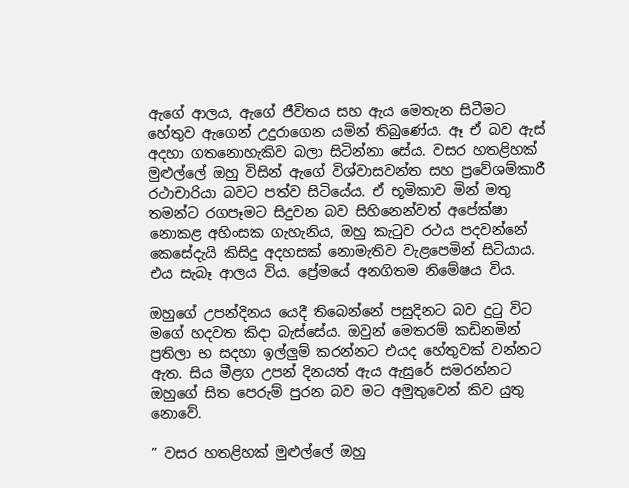ඇගේ ආලය, ඇගේ ජීවිතය සහ ඇය මෙතැන සිටීමට හේතුව ඇගෙන් උදුරාගෙන යමින් තිබුණේය. ඈ ඒ බව ඇස් අදහා ගත‍නොහැකිව බලා සිටින්නා සේය. වසර හතළිහක් මුළුල්ලේ ඔහු විසින් ඇගේ විශ්වාසවන්ත සහ ප්‍රවේශම්කාරී රථාචාරියා බවට පත්ව සිටියේය. ඒ භූමිකාව මින් මතු තමන්ට රගපෑමට සිදුවන බව සිහිනෙන්වත් අපේක්ෂා නොකළ අහිංසක ගැහැනිය, ඔහු කැටුව රථය පදවන්නේ කෙසේදැයි කිසිදු අදහසක් නොමැතිව වැළපෙමින් සිටියාය. එය සැබෑ ආලය විය. ප්‍රේමයේ අනගිතම නිමේෂය විය.

ඔහුගේ උපන්දිනය යෙදී තිබෙන්නේ පසුදිනට බව දුටු විට මගේ හදවත කිදා බැස්සේය. ඔවුන් මෙතරම් කඩිනමින් ප්‍රතිලා භ සදහා ඉල්ලුම් කරන්නට එයද හේතුවක් වන්නට ඇත. සිය මීළග උපන් දිනයත් ඇය ඇසුරේ සමරන්නට ඔහුගේ සිත පෙරුම් පුරන බව මට අමුතුවෙන් කිව යුතු නොවේ.

” වසර හතළිහක් මුළුල්ලේ ඔහු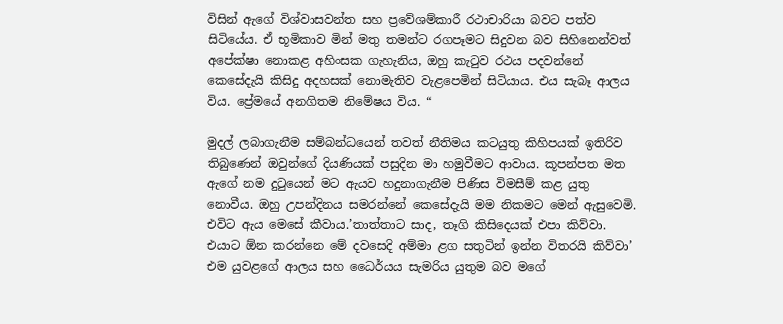විසින් ඇගේ විශ්වාසවන්ත සහ ප්‍රවේශම්කාරී රථාචාරියා බවට පත්ව සිටියේය. ඒ භූමිකාව මින් මතු තමන්ට රගපෑමට සිදුවන බව සිහිනෙන්වත් අපේක්ෂා නොකළ අහිංසක ගැහැනිය, ඔහු කැටුව රථය පදවන්නේ කෙසේදැයි කිසිදු අදහසක් නොමැතිව වැළපෙමින් සිටියාය. එය සැබෑ ආලය විය. ප්‍රේමයේ අනගිතම නිමේෂය විය. “

මුදල් ‍ලබාගැනීම සම්බන්ධයෙන් තවත් නීතිමය කටයුතු කිහිපයක් ඉතිරිව තිබුණෙන් ඔවුන්ගේ දියණියක් පසුදින මා හමුවීමට ආවාය. කූපන්පත මත ඇගේ නම දුටුයෙන් මට ඇයව හදුනාගැනීම පිණිස විමසීම් කළ යුතු නොවීය. ඔහු උපන්දිනය සමරන්නේ කෙසේදැයි මම නිකමට මෙන් ඇසුවෙමි. එවිට ඇය මෙසේ කීවාය.’තාත්තාට සාද, තෑගි කිසිදෙයක් එපා කිව්වා. එයාට ඕන කරන්නෙ මේ දවසෙදි අම්මා ළග සතුටින් ඉන්න විතරයි කිව්වා’ එම යුවළගේ ආලය සහ ධෛර්යය සැමරිය යුතුම බව මගේ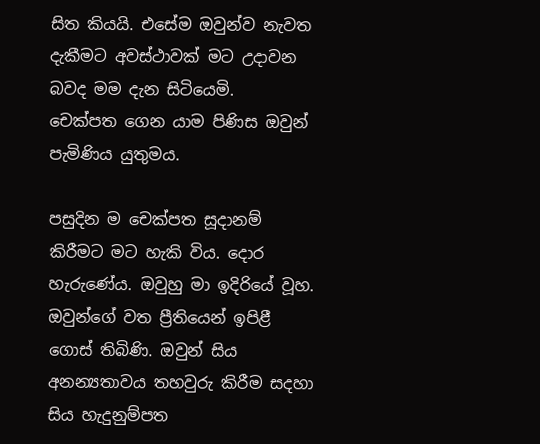සිත කියයි. එසේම ඔවුන්ව නැවත දැකීමට අවස්ථාවක් මට උදාවන බවද මම දැන සිටියෙමි. චෙක්පත ‍ගෙන යාම පිණිස ඔවුන් පැමිණිය යුතුමය.

පසුදින ම ‍චෙක්පත සූදානම් කිරීමට මට හැකි විය. දොර හැරුණේය. ඔවුහු මා ඉදිරියේ වූහ. ඔවුන්ගේ වත ප්‍රීතියෙන් ඉපිළී ගොස් තිබිණි. ඔවුන් සිය අනන්‍යතාවය තහවුරු කිරීම සදහා සිය හැදුනුම්පත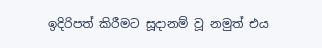ඉදිරිපත් කිරීමට සූදානම් වූ නමුත් එය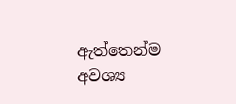ඇත්තෙන්ම අවශ්‍ය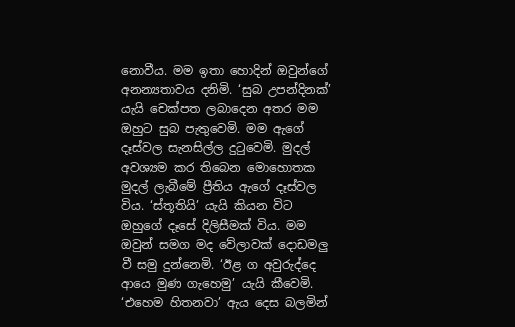නොවීය. මම ඉතා හොදින් ඔවුන්ගේ අනන්‍යතාවය දනිමි. ‘සුබ උපන්දිනක්’ යැයි චෙක්පත ලබාදෙන අතර මම ඔහුට සුබ පැතුවෙමි. මම ඇගේ දෑස්වල සැනසිල්ල දුටුවෙමි. මුදල් අවශ්‍යම කර තිබෙන මොහොතක මුදල් ලැබීමේ ප්‍රීති‍ය ඇගේ දෑස්වල විය. ‘ස්තූතියි’ යැයි කියන විට ඔහුගේ දෑසේ දිලිසීමක් විය. මම ඔවුන් සමග මද වේලාවක් දොඩමලු වී සමු දුන්නෙමි. ‘ඊළ ග අවුරුද්දෙ ආයෙ මුණ ගැහෙමු’ යැයි කීවෙමි. ‘එහෙම හිතනවා’ ඇය දෙස බලමින්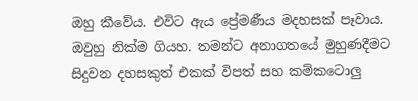ඔහු කීවේය. එවිට ඇය ප්‍රේමණීය මදහසක් පෑවාය. ඔවුහු නික්ම ගියහ. තමන්ට අනාගතයේ මුහුණදීමට සිදුවන දහසකුත් එකක් විපත් සහ කම්ක‍ටොලු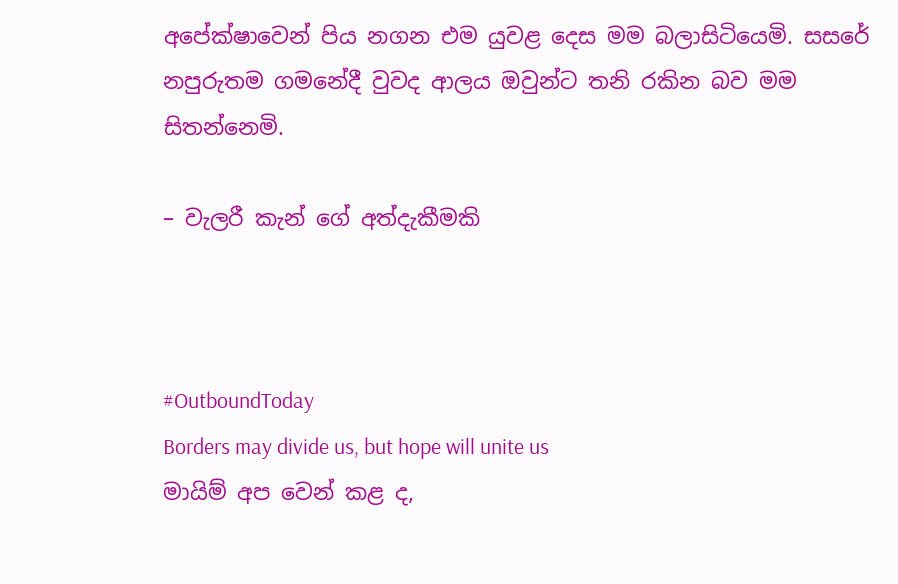අපේක්ෂාවෙන් පිය නගන එම යුවළ දෙස මම බලාසිටියෙමි. සසරේ නපුරුතම ගමනේදී වුවද ආලය ඔවුන්ට තනි රකින බව මම සිතන්නෙමි.

– වැලරී කැන් ගේ අත්දැකීමකි



#OutboundToday
Borders may divide us, but hope will unite us
මායිම් අප වෙන් කළ ද,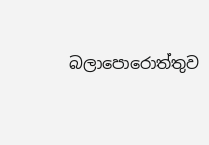බලාපොරොත්තුව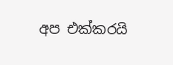අප එක්කරයි